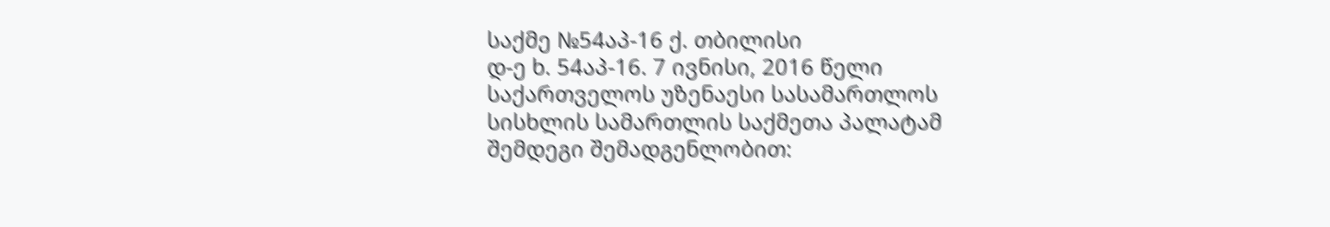საქმე №54აპ-16 ქ. თბილისი
დ-ე ხ. 54აპ-16. 7 ივნისი, 2016 წელი
საქართველოს უზენაესი სასამართლოს სისხლის სამართლის საქმეთა პალატამ შემდეგი შემადგენლობით: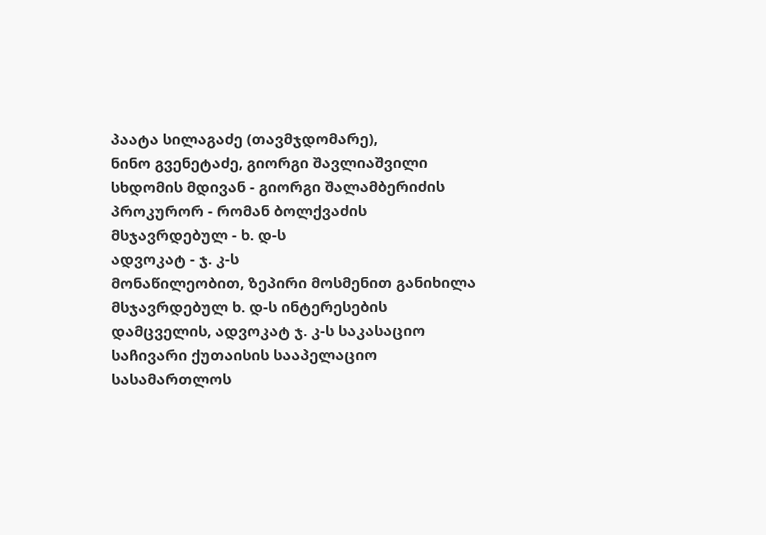პაატა სილაგაძე (თავმჯდომარე),
ნინო გვენეტაძე, გიორგი შავლიაშვილი
სხდომის მდივან - გიორგი შალამბერიძის
პროკურორ - რომან ბოლქვაძის
მსჯავრდებულ - ხ. დ-ს
ადვოკატ - ჯ. კ-ს
მონაწილეობით, ზეპირი მოსმენით განიხილა მსჯავრდებულ ხ. დ-ს ინტერესების დამცველის, ადვოკატ ჯ. კ-ს საკასაციო საჩივარი ქუთაისის სააპელაციო სასამართლოს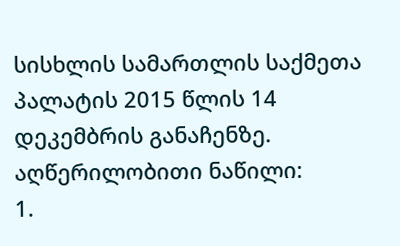სისხლის სამართლის საქმეთა პალატის 2015 წლის 14 დეკემბრის განაჩენზე.
აღწერილობითი ნაწილი:
1.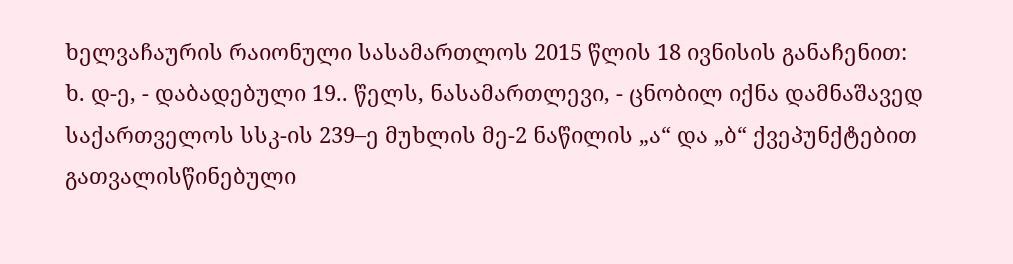ხელვაჩაურის რაიონული სასამართლოს 2015 წლის 18 ივნისის განაჩენით:
ხ. დ-ე, - დაბადებული 19.. წელს, ნასამართლევი, - ცნობილ იქნა დამნაშავედ საქართველოს სსკ-ის 239–ე მუხლის მე-2 ნაწილის „ა“ და „ბ“ ქვეპუნქტებით გათვალისწინებული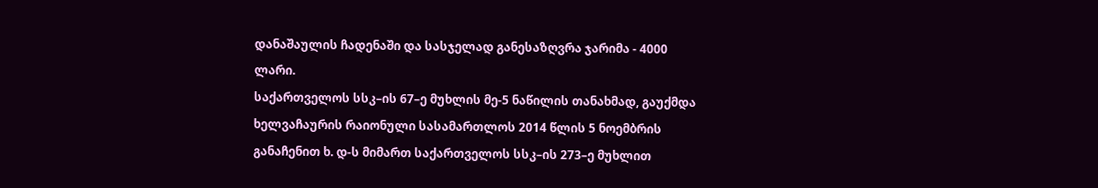დანაშაულის ჩადენაში და სასჯელად განესაზღვრა ჯარიმა - 4000 ლარი.
საქართველოს სსკ–ის 67–ე მუხლის მე-5 ნაწილის თანახმად, გაუქმდა ხელვაჩაურის რაიონული სასამართლოს 2014 წლის 5 ნოემბრის განაჩენით ხ. დ-ს მიმართ საქართველოს სსკ–ის 273–ე მუხლით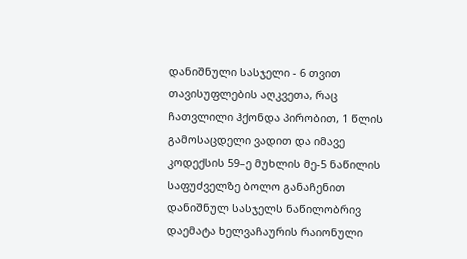დანიშნული სასჯელი - 6 თვით თავისუფლების აღკვეთა, რაც ჩათვლილი ჰქონდა პირობით, 1 წლის გამოსაცდელი ვადით და იმავე კოდექსის 59–ე მუხლის მე-5 ნაწილის საფუძველზე ბოლო განაჩენით დანიშნულ სასჯელს ნაწილობრივ დაემატა ხელვაჩაურის რაიონული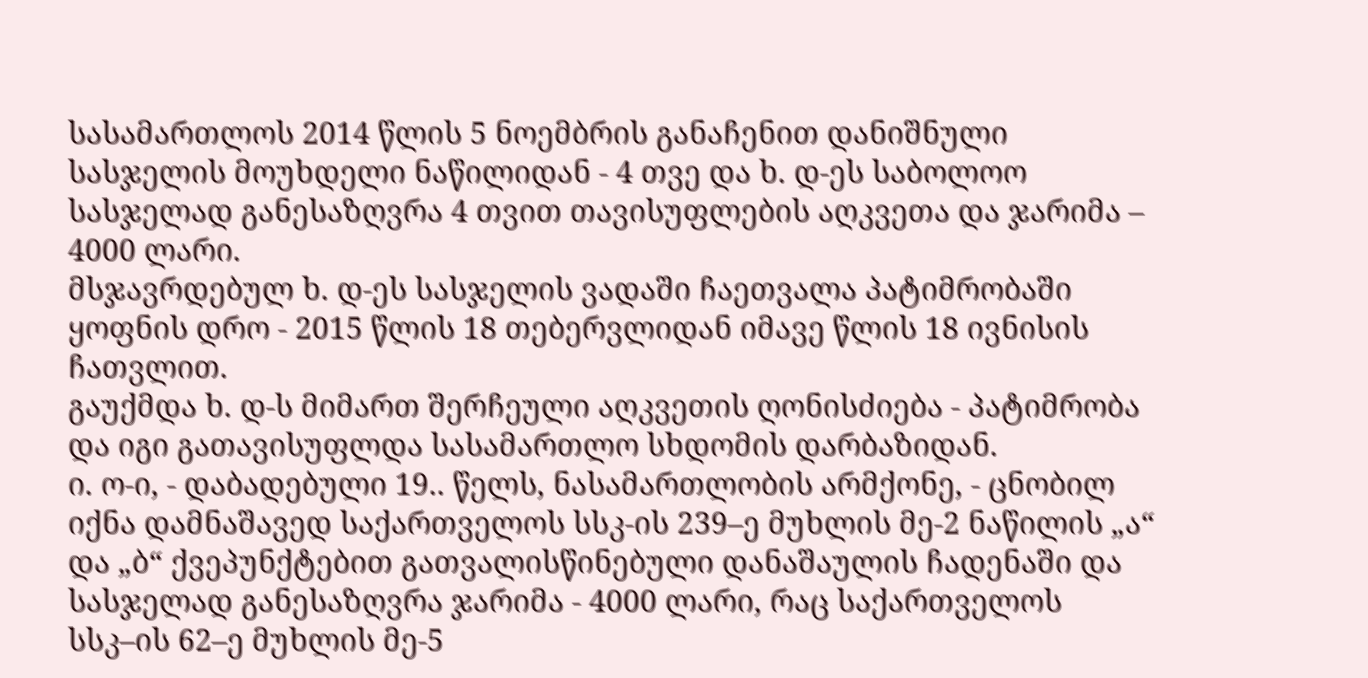სასამართლოს 2014 წლის 5 ნოემბრის განაჩენით დანიშნული სასჯელის მოუხდელი ნაწილიდან - 4 თვე და ხ. დ-ეს საბოლოო სასჯელად განესაზღვრა 4 თვით თავისუფლების აღკვეთა და ჯარიმა – 4000 ლარი.
მსჯავრდებულ ხ. დ-ეს სასჯელის ვადაში ჩაეთვალა პატიმრობაში ყოფნის დრო - 2015 წლის 18 თებერვლიდან იმავე წლის 18 ივნისის ჩათვლით.
გაუქმდა ხ. დ-ს მიმართ შერჩეული აღკვეთის ღონისძიება - პატიმრობა და იგი გათავისუფლდა სასამართლო სხდომის დარბაზიდან.
ი. ო-ი, - დაბადებული 19.. წელს, ნასამართლობის არმქონე, - ცნობილ იქნა დამნაშავედ საქართველოს სსკ-ის 239–ე მუხლის მე-2 ნაწილის „ა“ და „ბ“ ქვეპუნქტებით გათვალისწინებული დანაშაულის ჩადენაში და სასჯელად განესაზღვრა ჯარიმა - 4000 ლარი, რაც საქართველოს სსკ–ის 62–ე მუხლის მე-5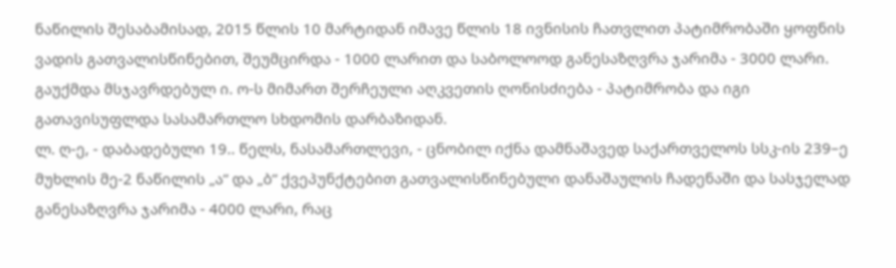ნაწილის შესაბამისად, 2015 წლის 10 მარტიდან იმავე წლის 18 ივნისის ჩათვლით პატიმრობაში ყოფნის ვადის გათვალისწინებით, შეუმცირდა - 1000 ლარით და საბოლოოდ განესაზღვრა ჯარიმა - 3000 ლარი.
გაუქმდა მსჯავრდებულ ი. ო-ს მიმართ შერჩეული აღკვეთის ღონისძიება - პატიმრობა და იგი გათავისუფლდა სასამართლო სხდომის დარბაზიდან.
ლ. ღ-ე, - დაბადებული 19.. წელს, ნასამართლევი, - ცნობილ იქნა დამნაშავედ საქართველოს სსკ-ის 239–ე მუხლის მე-2 ნაწილის „ა“ და „ბ“ ქვეპუნქტებით გათვალისწინებული დანაშაულის ჩადენაში და სასჯელად განესაზღვრა ჯარიმა - 4000 ლარი, რაც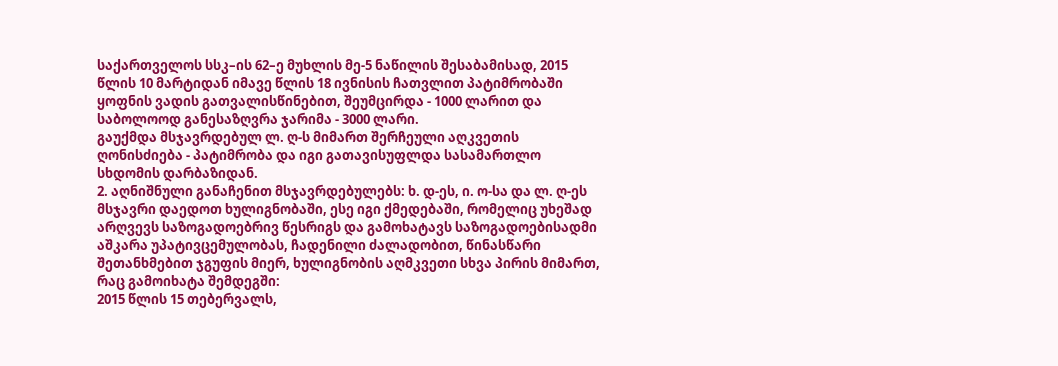საქართველოს სსკ–ის 62–ე მუხლის მე-5 ნაწილის შესაბამისად, 2015 წლის 10 მარტიდან იმავე წლის 18 ივნისის ჩათვლით პატიმრობაში ყოფნის ვადის გათვალისწინებით, შეუმცირდა - 1000 ლარით და საბოლოოდ განესაზღვრა ჯარიმა - 3000 ლარი.
გაუქმდა მსჯავრდებულ ლ. ღ-ს მიმართ შერჩეული აღკვეთის ღონისძიება - პატიმრობა და იგი გათავისუფლდა სასამართლო სხდომის დარბაზიდან.
2. აღნიშნული განაჩენით მსჯავრდებულებს: ხ. დ-ეს, ი. ო-სა და ლ. ღ-ეს მსჯავრი დაედოთ ხულიგნობაში, ესე იგი ქმედებაში, რომელიც უხეშად არღვევს საზოგადოებრივ წესრიგს და გამოხატავს საზოგადოებისადმი აშკარა უპატივცემულობას, ჩადენილი ძალადობით, წინასწარი შეთანხმებით ჯგუფის მიერ, ხულიგნობის აღმკვეთი სხვა პირის მიმართ, რაც გამოიხატა შემდეგში:
2015 წლის 15 თებერვალს,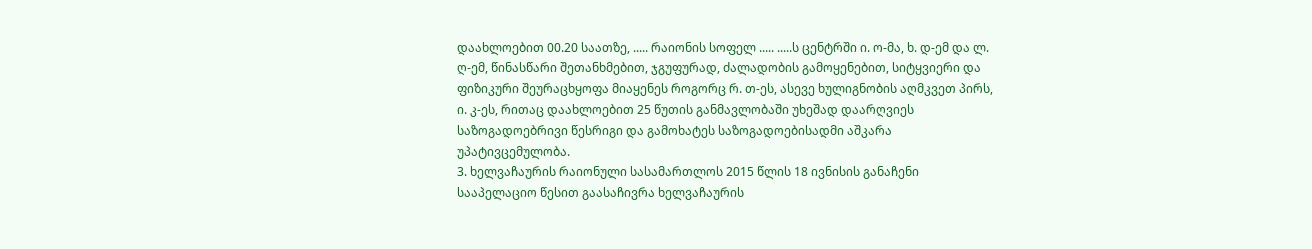დაახლოებით 00.20 საათზე, ..... რაიონის სოფელ ..... .....ს ცენტრში ი. ო-მა, ხ. დ-ემ და ლ. ღ-ემ, წინასწარი შეთანხმებით, ჯგუფურად, ძალადობის გამოყენებით, სიტყვიერი და ფიზიკური შეურაცხყოფა მიაყენეს როგორც რ. თ-ეს, ასევე ხულიგნობის აღმკვეთ პირს, ი. კ-ეს, რითაც დაახლოებით 25 წუთის განმავლობაში უხეშად დაარღვიეს საზოგადოებრივი წესრიგი და გამოხატეს საზოგადოებისადმი აშკარა უპატივცემულობა.
3. ხელვაჩაურის რაიონული სასამართლოს 2015 წლის 18 ივნისის განაჩენი სააპელაციო წესით გაასაჩივრა ხელვაჩაურის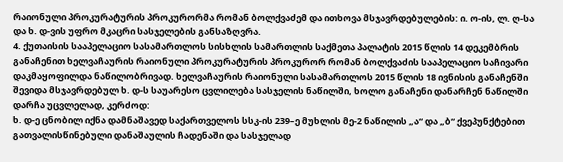რაიონული პროკურატურის პროკურორმა რომან ბოლქვაძემ და ითხოვა მსჯავრდებულების: ი. ო-ის, ლ. ღ-სა და ხ. დ-ვის უფრო მკაცრი სასჯელების განსაზღვრა.
4. ქუთაისის სააპელაციო სასამართლოს სისხლის სამართლის საქმეთა პალატის 2015 წლის 14 დეკემბრის განაჩენით ხელვაჩაურის რაიონული პროკურატურის პროკურორ რომან ბოლქვაძის სააპელაციო საჩივარი დაკმაყოფილდა ნაწილობრივად. ხელვაჩაურის რაიონული სასამართლოს 2015 წლის 18 ივნისის განაჩენში შევიდა მსჯავრდებულ ხ. დ-ს საუარესო ცვლილება სასჯელის ნაწილში, ხოლო განაჩენი დანარჩენ ნაწილში დარჩა უცვლელად, კერძოდ:
ხ. დ-ე ცნობილ იქნა დამნაშავედ საქართველოს სსკ-ის 239–ე მუხლის მე-2 ნაწილის „ა“ და „ბ“ ქვეპუნქტებით გათვალისწინებული დანაშაულის ჩადენაში და სასჯელად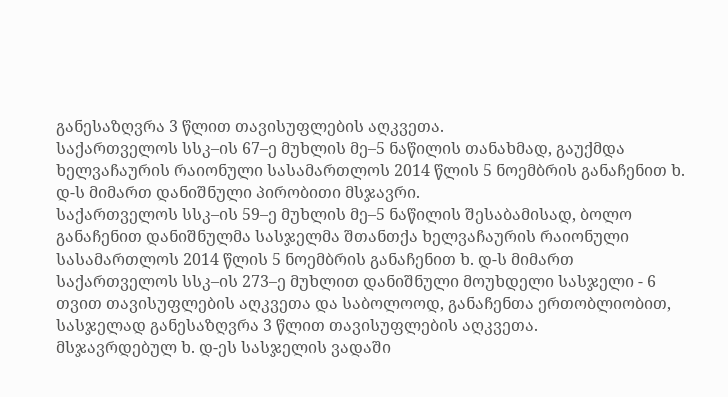განესაზღვრა 3 წლით თავისუფლების აღკვეთა.
საქართველოს სსკ–ის 67–ე მუხლის მე–5 ნაწილის თანახმად, გაუქმდა ხელვაჩაურის რაიონული სასამართლოს 2014 წლის 5 ნოემბრის განაჩენით ხ. დ-ს მიმართ დანიშნული პირობითი მსჯავრი.
საქართველოს სსკ–ის 59–ე მუხლის მე–5 ნაწილის შესაბამისად, ბოლო განაჩენით დანიშნულმა სასჯელმა შთანთქა ხელვაჩაურის რაიონული სასამართლოს 2014 წლის 5 ნოემბრის განაჩენით ხ. დ-ს მიმართ საქართველოს სსკ–ის 273–ე მუხლით დანიშნული მოუხდელი სასჯელი - 6 თვით თავისუფლების აღკვეთა და საბოლოოდ, განაჩენთა ერთობლიობით, სასჯელად განესაზღვრა 3 წლით თავისუფლების აღკვეთა.
მსჯავრდებულ ხ. დ-ეს სასჯელის ვადაში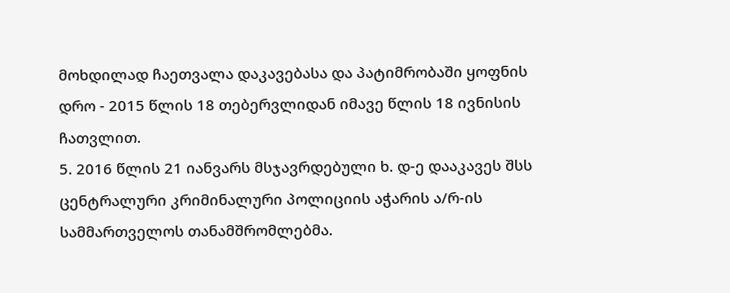მოხდილად ჩაეთვალა დაკავებასა და პატიმრობაში ყოფნის დრო - 2015 წლის 18 თებერვლიდან იმავე წლის 18 ივნისის ჩათვლით.
5. 2016 წლის 21 იანვარს მსჯავრდებული ხ. დ-ე დააკავეს შსს ცენტრალური კრიმინალური პოლიციის აჭარის ა/რ-ის სამმართველოს თანამშრომლებმა.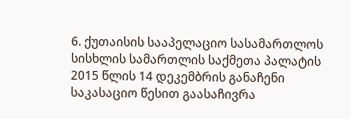6. ქუთაისის სააპელაციო სასამართლოს სისხლის სამართლის საქმეთა პალატის 2015 წლის 14 დეკემბრის განაჩენი საკასაციო წესით გაასაჩივრა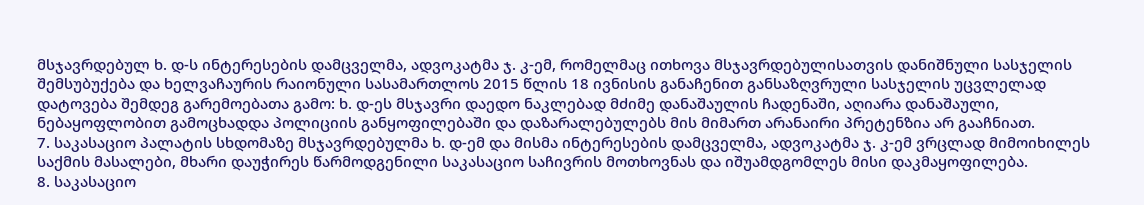მსჯავრდებულ ხ. დ-ს ინტერესების დამცველმა, ადვოკატმა ჯ. კ-ემ, რომელმაც ითხოვა მსჯავრდებულისათვის დანიშნული სასჯელის შემსუბუქება და ხელვაჩაურის რაიონული სასამართლოს 2015 წლის 18 ივნისის განაჩენით განსაზღვრული სასჯელის უცვლელად დატოვება შემდეგ გარემოებათა გამო: ხ. დ-ეს მსჯავრი დაედო ნაკლებად მძიმე დანაშაულის ჩადენაში, აღიარა დანაშაული, ნებაყოფლობით გამოცხადდა პოლიციის განყოფილებაში და დაზარალებულებს მის მიმართ არანაირი პრეტენზია არ გააჩნიათ.
7. საკასაციო პალატის სხდომაზე მსჯავრდებულმა ხ. დ-ემ და მისმა ინტერესების დამცველმა, ადვოკატმა ჯ. კ-ემ ვრცლად მიმოიხილეს საქმის მასალები, მხარი დაუჭირეს წარმოდგენილი საკასაციო საჩივრის მოთხოვნას და იშუამდგომლეს მისი დაკმაყოფილება.
8. საკასაციო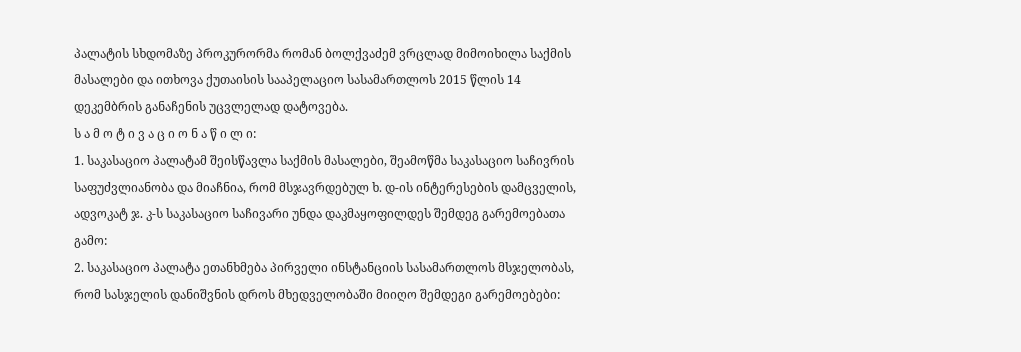პალატის სხდომაზე პროკურორმა რომან ბოლქვაძემ ვრცლად მიმოიხილა საქმის მასალები და ითხოვა ქუთაისის სააპელაციო სასამართლოს 2015 წლის 14 დეკემბრის განაჩენის უცვლელად დატოვება.
ს ა მ ო ტ ი ვ ა ც ი ო ნ ა წ ი ლ ი:
1. საკასაციო პალატამ შეისწავლა საქმის მასალები, შეამოწმა საკასაციო საჩივრის საფუძვლიანობა და მიაჩნია, რომ მსჯავრდებულ ხ. დ-ის ინტერესების დამცველის, ადვოკატ ჯ. კ-ს საკასაციო საჩივარი უნდა დაკმაყოფილდეს შემდეგ გარემოებათა გამო:
2. საკასაციო პალატა ეთანხმება პირველი ინსტანციის სასამართლოს მსჯელობას, რომ სასჯელის დანიშვნის დროს მხედველობაში მიიღო შემდეგი გარემოებები: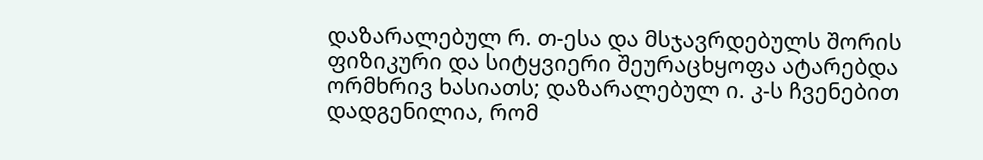დაზარალებულ რ. თ-ესა და მსჯავრდებულს შორის ფიზიკური და სიტყვიერი შეურაცხყოფა ატარებდა ორმხრივ ხასიათს; დაზარალებულ ი. კ-ს ჩვენებით დადგენილია, რომ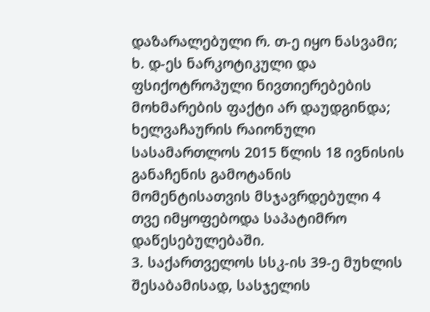დაზარალებული რ. თ-ე იყო ნასვამი; ხ. დ-ეს ნარკოტიკული და ფსიქოტროპული ნივთიერებების მოხმარების ფაქტი არ დაუდგინდა; ხელვაჩაურის რაიონული სასამართლოს 2015 წლის 18 ივნისის განაჩენის გამოტანის მომენტისათვის მსჯავრდებული 4 თვე იმყოფებოდა საპატიმრო დაწესებულებაში.
3. საქართველოს სსკ-ის 39-ე მუხლის შესაბამისად, სასჯელის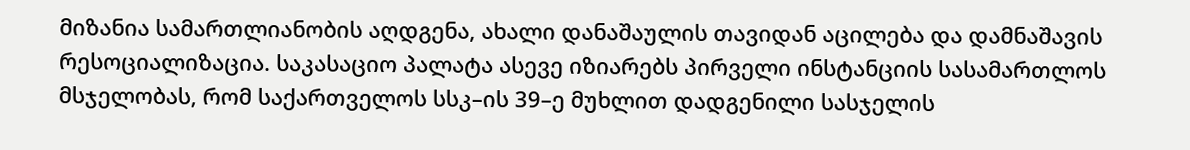მიზანია სამართლიანობის აღდგენა, ახალი დანაშაულის თავიდან აცილება და დამნაშავის რესოციალიზაცია. საკასაციო პალატა ასევე იზიარებს პირველი ინსტანციის სასამართლოს მსჯელობას, რომ საქართველოს სსკ–ის 39–ე მუხლით დადგენილი სასჯელის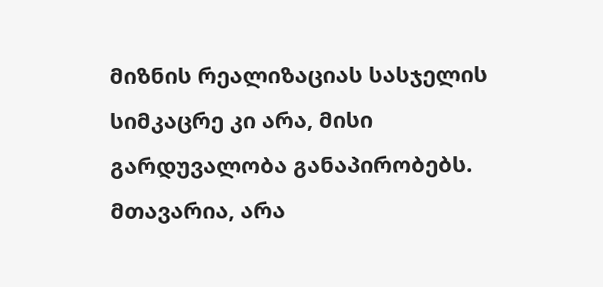მიზნის რეალიზაციას სასჯელის სიმკაცრე კი არა, მისი გარდუვალობა განაპირობებს. მთავარია, არა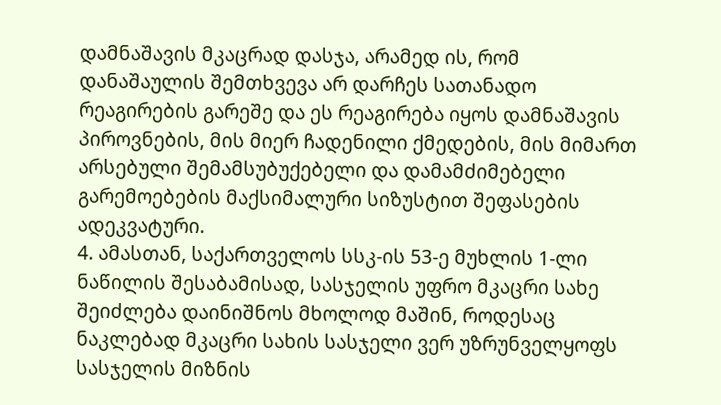დამნაშავის მკაცრად დასჯა, არამედ ის, რომ დანაშაულის შემთხვევა არ დარჩეს სათანადო რეაგირების გარეშე და ეს რეაგირება იყოს დამნაშავის პიროვნების, მის მიერ ჩადენილი ქმედების, მის მიმართ არსებული შემამსუბუქებელი და დამამძიმებელი გარემოებების მაქსიმალური სიზუსტით შეფასების ადეკვატური.
4. ამასთან, საქართველოს სსკ-ის 53-ე მუხლის 1-ლი ნაწილის შესაბამისად, სასჯელის უფრო მკაცრი სახე შეიძლება დაინიშნოს მხოლოდ მაშინ, როდესაც ნაკლებად მკაცრი სახის სასჯელი ვერ უზრუნველყოფს სასჯელის მიზნის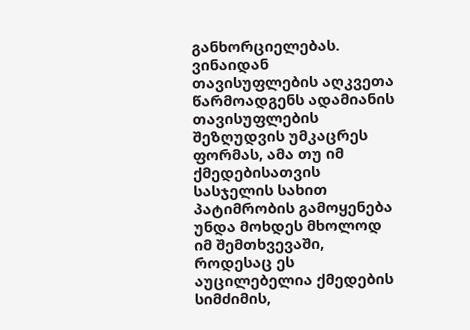განხორციელებას. ვინაიდან თავისუფლების აღკვეთა წარმოადგენს ადამიანის თავისუფლების შეზღუდვის უმკაცრეს ფორმას, ამა თუ იმ ქმედებისათვის სასჯელის სახით პატიმრობის გამოყენება უნდა მოხდეს მხოლოდ იმ შემთხვევაში, როდესაც ეს აუცილებელია ქმედების სიმძიმის,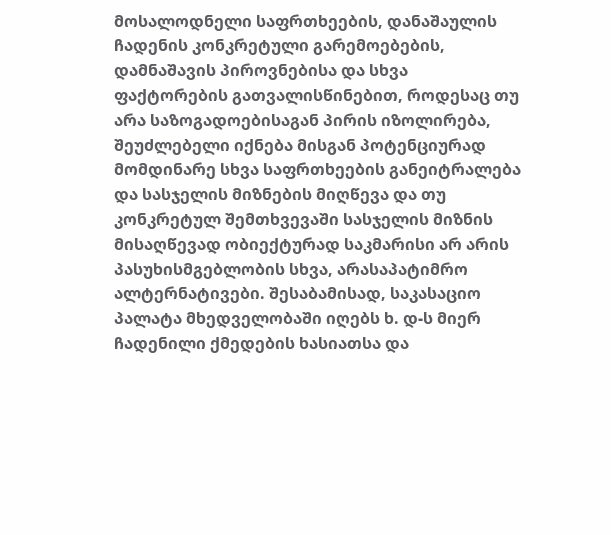მოსალოდნელი საფრთხეების, დანაშაულის ჩადენის კონკრეტული გარემოებების, დამნაშავის პიროვნებისა და სხვა ფაქტორების გათვალისწინებით, როდესაც თუ არა საზოგადოებისაგან პირის იზოლირება, შეუძლებელი იქნება მისგან პოტენციურად მომდინარე სხვა საფრთხეების განეიტრალება და სასჯელის მიზნების მიღწევა და თუ კონკრეტულ შემთხვევაში სასჯელის მიზნის მისაღწევად ობიექტურად საკმარისი არ არის პასუხისმგებლობის სხვა, არასაპატიმრო ალტერნატივები. შესაბამისად, საკასაციო პალატა მხედველობაში იღებს ხ. დ-ს მიერ ჩადენილი ქმედების ხასიათსა და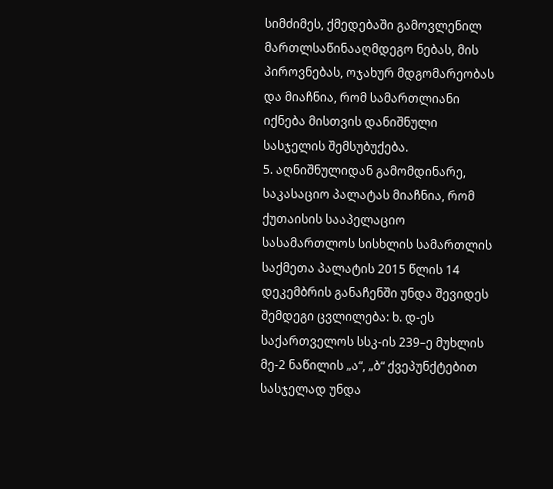სიმძიმეს, ქმედებაში გამოვლენილ მართლსაწინააღმდეგო ნებას, მის პიროვნებას, ოჯახურ მდგომარეობას და მიაჩნია, რომ სამართლიანი იქნება მისთვის დანიშნული სასჯელის შემსუბუქება.
5. აღნიშნულიდან გამომდინარე, საკასაციო პალატას მიაჩნია, რომ ქუთაისის სააპელაციო სასამართლოს სისხლის სამართლის საქმეთა პალატის 2015 წლის 14 დეკემბრის განაჩენში უნდა შევიდეს შემდეგი ცვლილება: ხ. დ-ეს საქართველოს სსკ-ის 239–ე მუხლის მე-2 ნაწილის „ა“, „ბ“ ქვეპუნქტებით სასჯელად უნდა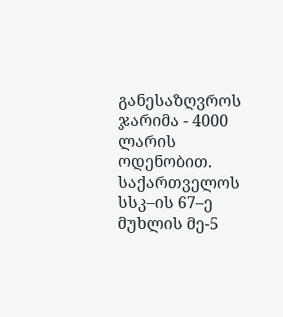განესაზღვროს ჯარიმა - 4000 ლარის ოდენობით. საქართველოს სსკ–ის 67–ე მუხლის მე-5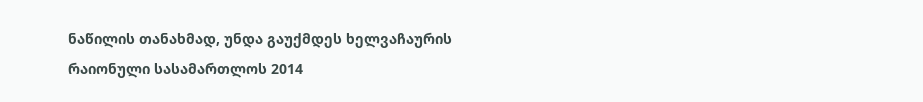ნაწილის თანახმად, უნდა გაუქმდეს ხელვაჩაურის რაიონული სასამართლოს 2014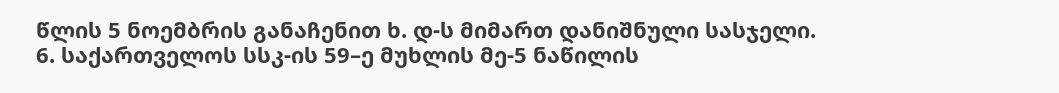წლის 5 ნოემბრის განაჩენით ხ. დ-ს მიმართ დანიშნული სასჯელი.
6. საქართველოს სსკ-ის 59–ე მუხლის მე-5 ნაწილის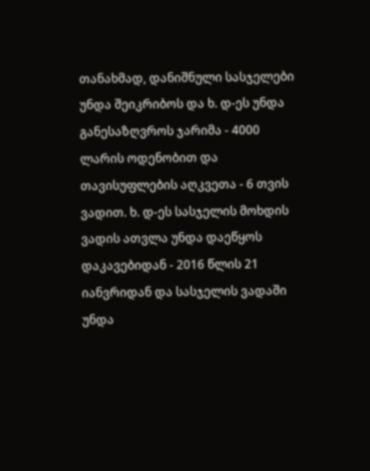თანახმად, დანიშნული სასჯელები უნდა შეიკრიბოს და ხ. დ-ეს უნდა განესაზღვროს ჯარიმა - 4000 ლარის ოდენობით და თავისუფლების აღკვეთა - 6 თვის ვადით. ხ. დ-ეს სასჯელის მოხდის ვადის ათვლა უნდა დაეწყოს დაკავებიდან - 2016 წლის 21 იანვრიდან და სასჯელის ვადაში უნდა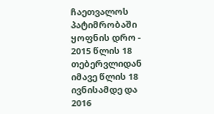ჩაეთვალოს პატიმრობაში ყოფნის დრო - 2015 წლის 18 თებერვლიდან იმავე წლის 18 ივნისამდე და 2016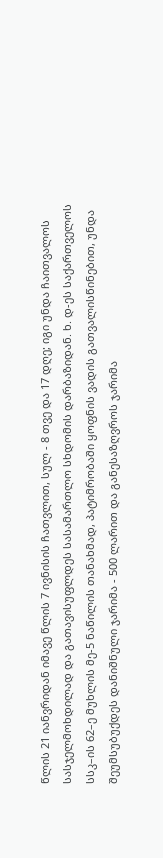წლის 21 იანვრიდან იმავე წლის 7 ივნისის ჩათვლით, სულ - 8 თვე და 17 დღე; იგი უნდა ჩაითვალოს სასჯელმოხდილად და გათავისუფლდეს სასამართლო სხდომის დარბაზიდან. ხ. დ-ეს საქართველოს სსკ–ის 62–ე მუხლის მე-5 ნაწილის თანახმად, პატიმრობაში ყოფნის ვადის გათვალისწინებით, უნდა შეუმსუბუქდეს დანიშნული ჯარიმა - 500 ლარით და განესაზღვროს ჯარიმა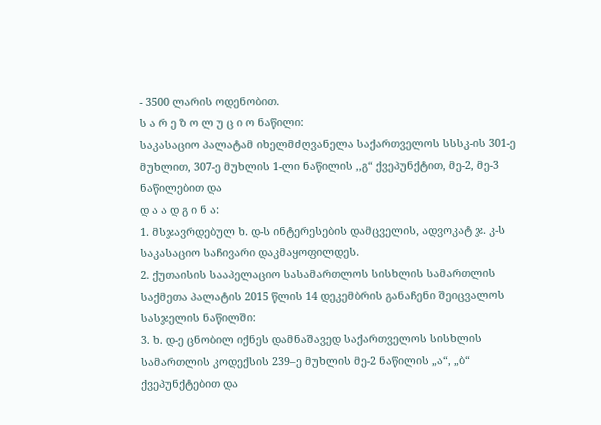- 3500 ლარის ოდენობით.
ს ა რ ე ზ ო ლ უ ც ი ო ნაწილი:
საკასაციო პალატამ იხელმძღვანელა საქართველოს სსსკ-ის 301-ე მუხლით, 307-ე მუხლის 1-ლი ნაწილის ,,გ“ ქვეპუნქტით, მე-2, მე-3 ნაწილებით და
დ ა ა დ გ ი ნ ა:
1. მსჯავრდებულ ხ. დ-ს ინტერესების დამცველის, ადვოკატ ჯ. კ-ს საკასაციო საჩივარი დაკმაყოფილდეს.
2. ქუთაისის სააპელაციო სასამართლოს სისხლის სამართლის საქმეთა პალატის 2015 წლის 14 დეკემბრის განაჩენი შეიცვალოს სასჯელის ნაწილში:
3. ხ. დ-ე ცნობილ იქნეს დამნაშავედ საქართველოს სისხლის სამართლის კოდექსის 239–ე მუხლის მე-2 ნაწილის „ა“, „ბ“ ქვეპუნქტებით და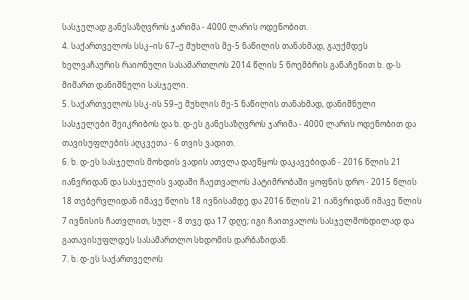სასჯელად განესაზღვროს ჯარიმა - 4000 ლარის ოდენობით.
4. საქართველოს სსკ–ის 67–ე მუხლის მე-5 ნაწილის თანახმად, გაუქმდეს ხელვაჩაურის რაიონული სასამართლოს 2014 წლის 5 ნოემბრის განაჩენით ხ. დ-ს მიმართ დანიშნული სასჯელი.
5. საქართველოს სსკ-ის 59–ე მუხლის მე-5 ნაწილის თანახმად, დანიშნული სასჯელები შეიკრიბოს და ხ. დ-ეს განესაზღვროს ჯარიმა - 4000 ლარის ოდენობით და თავისუფლების აღკვეთა - 6 თვის ვადით.
6. ხ. დ-ეს სასჯელის მოხდის ვადის ათვლა დაეწყოს დაკავებიდან - 2016 წლის 21 იანვრიდან და სასჯელის ვადაში ჩაეთვალოს პატიმრობაში ყოფნის დრო - 2015 წლის 18 თებერვლიდან იმავე წლის 18 ივნისამდე და 2016 წლის 21 იანვრიდან იმავე წლის 7 ივნისის ჩათვლით, სულ - 8 თვე და 17 დღე; იგი ჩაითვალოს სასჯელმოხდილად და გათავისუფლდეს სასამართლო სხდომის დარბაზიდან.
7. ხ. დ-ეს საქართველოს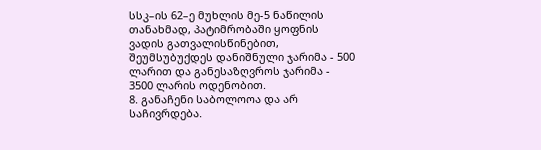სსკ–ის 62–ე მუხლის მე-5 ნაწილის თანახმად, პატიმრობაში ყოფნის ვადის გათვალისწინებით, შეუმსუბუქდეს დანიშნული ჯარიმა - 500 ლარით და განესაზღვროს ჯარიმა - 3500 ლარის ოდენობით.
8. განაჩენი საბოლოოა და არ საჩივრდება.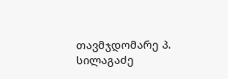თავმჯდომარე პ. სილაგაძე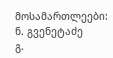მოსამართლეები: ნ. გვენეტაძე
გ.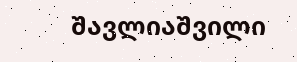შავლიაშვილი